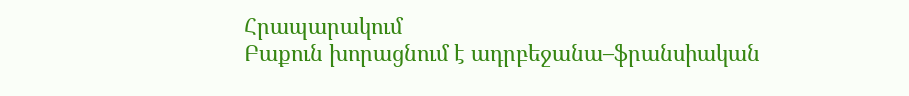Հրապարակում
Բաքուն խորացնում է ադրբեջանա–ֆրանսիական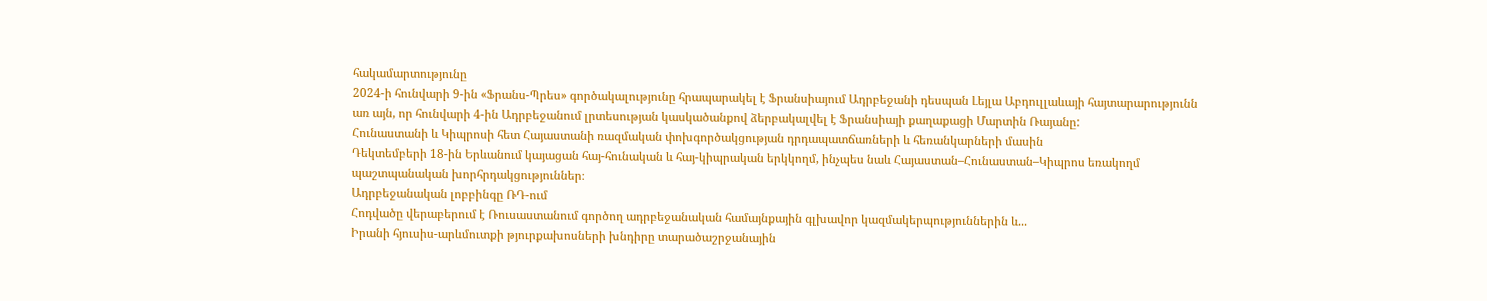հակամարտությունը
2024-ի հունվարի 9-ին «Ֆրանս-Պրես» գործակալությունը հրապարակել է Ֆրանսիայում Ադրբեջանի դեսպան Լեյլա Աբդուլլաևայի հայտարարությունն առ այն, որ հունվարի 4-ին Ադրբեջանում լրտեսության կասկածանքով ձերբակալվել է Ֆրանսիայի քաղաքացի Մարտին Ռայանը:
Հունաստանի և Կիպրոսի հետ Հայաստանի ռազմական փոխգործակցության դրդապատճառների և հեռանկարների մասին
Դեկտեմբերի 18-ին Երևանում կայացան հայ-հունական և հայ-կիպրական երկկողմ, ինչպես նաև Հայաստան–Հունաստան–Կիպրոս եռակողմ պաշտպանական խորհրդակցություններ։
Ադրբեջանական լոբբինգը ՌԴ-ում
Հոդվածը վերաբերում է Ռուսաստանում գործող ադրբեջանական համայնքային գլխավոր կազմակերպություններին և...
Իրանի հյուսիս-արևմուտքի թյուրքախոսների խնդիրը տարածաշրջանային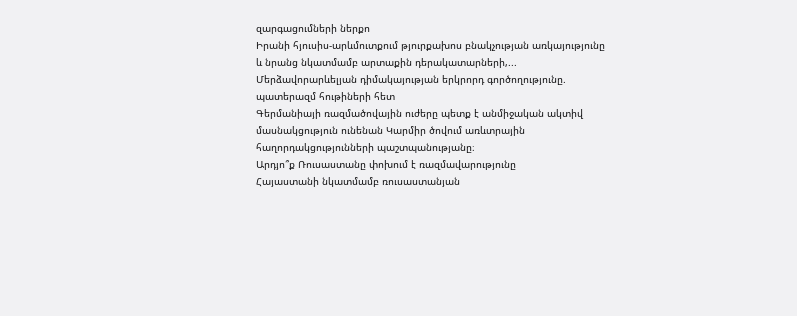զարգացումների ներքո
Իրանի հյուսիս-արևմուտքում թյուրքախոս բնակչության առկայությունը և նրանց նկատմամբ արտաքին դերակատարների,...
Մերձավորարևելյան դիմակայության երկրորդ գործողությունը. պատերազմ հութիների հետ
Գերմանիայի ռազմածովային ուժերը պետք է անմիջական ակտիվ մասնակցություն ունենան Կարմիր ծովում առևտրային հաղորդակցությունների պաշտպանությանը։
Արդյո՞ք Ռուսաստանը փոխում է ռազմավարությունը
Հայաստանի նկատմամբ ռուսաստանյան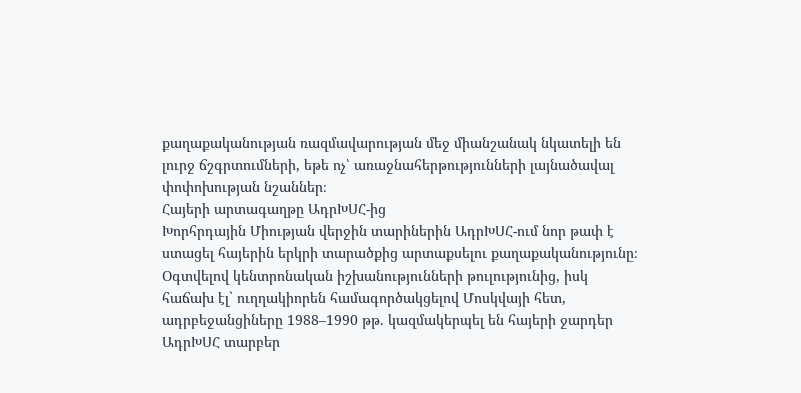քաղաքականության ռազմավարության մեջ միանշանակ նկատելի են լուրջ ճշգրտումների, եթե ոչ՝ առաջնահերթությունների լայնածավալ փոփոխության նշաններ։
Հայերի արտագաղթը ԱդրԽՍՀ-ից
Խորհրդային Միության վերջին տարիներին ԱդրԽՍՀ-ում նոր թափ է ստացել հայերին երկրի տարածքից արտաքսելու քաղաքականությունը։ Օգտվելով կենտրոնական իշխանությունների թուլությունից, իսկ հաճախ էլ` ուղղակիորեն համագործակցելով Մոսկվայի հետ, ադրբեջանցիները 1988–1990 թթ. կազմակերպել են հայերի ջարդեր ԱդրԽՍՀ տարբեր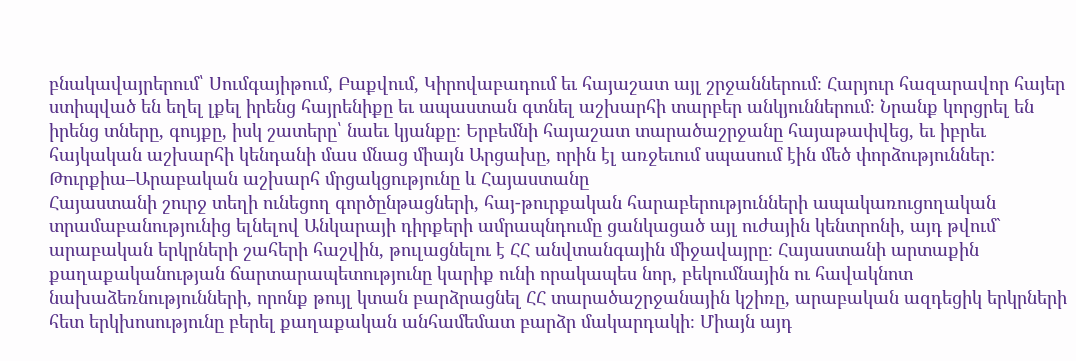բնակավայրերում՝ Սումգայիթում, Բաքվում, Կիրովաբադում եւ հայաշատ այլ շրջաններում։ Հարյուր հազարավոր հայեր ստիպված են եղել լքել իրենց հայրենիքը եւ ապաստան գտնել աշխարհի տարբեր անկյուններում։ Նրանք կորցրել են իրենց տները, գույքը, իսկ շատերը՝ նաեւ կյանքը։ Երբեմնի հայաշատ տարածաշրջանը հայաթափվեց, եւ իբրեւ հայկական աշխարհի կենդանի մաս մնաց միայն Արցախը, որին էլ առջեւում սպասում էին մեծ փորձություններ:
Թուրքիա–Արաբական աշխարհ մրցակցությունը և Հայաստանը
Հայաստանի շուրջ տեղի ունեցող գործընթացների, հայ-թուրքական հարաբերությունների ապակառուցողական տրամաբանությունից ելնելով Անկարայի դիրքերի ամրապնդումը ցանկացած այլ ուժային կենտրոնի, այդ թվում` արաբական երկրների շահերի հաշվին, թուլացնելու է ՀՀ անվտանգային միջավայրը։ Հայաստանի արտաքին քաղաքականության ճարտարապետությունը կարիք ունի որակապես նոր, բեկումնային ու հավակնոտ նախաձեռնությունների, որոնք թույլ կտան բարձրացնել ՀՀ տարածաշրջանային կշիռը, արաբական ազդեցիկ երկրների հետ երկխոսությունը բերել քաղաքական անհամեմատ բարձր մակարդակի։ Միայն այդ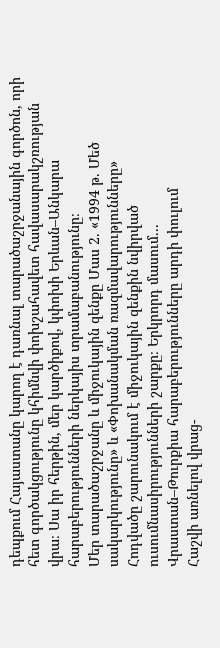դեպքում Հայաստանը կարող է դառնալ տարածաշրջանային գործոն, որի հետ գործակցությունը կհիմնվի փոխշահավետ հավասարակշռության վրա։ Սա իր հերթին, մեր կարծիքով, կփոխի Երևան–Անկարա հարաբերությունների ներկայիս տրամաբանությունը։
Մեր տարածաշրջանը և միջուկային զենքը Մաս 2. «1994 թ. Մեծ սակարկությունը» և «Փոխանակման ռազմավարությունները»
Հոդվածը շարունակում է միջուկային զենքին նվիրված ուսումնասիրությունների շարքը։ Երկրորդ մասում...
Վրաստան–Թուրքիա հարաբերությունները արդի փուլում
Հաշվի առնելով վրաց-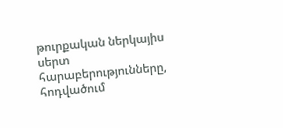թուրքական ներկայիս սերտ հարաբերությունները, հոդվածում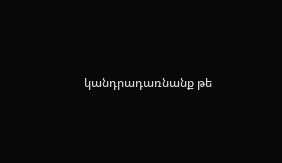կանդրադառնանք թե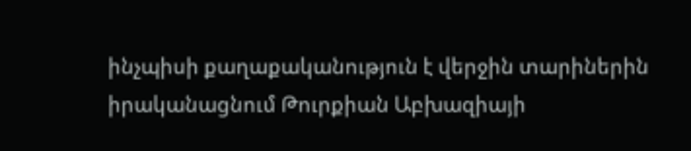ինչպիսի քաղաքականություն է վերջին տարիներին իրականացնում Թուրքիան Աբխազիայի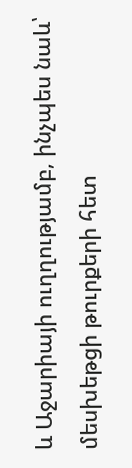և Աջարիայի ուղղությամբ, ինչպես նաև՝ մեսխեթցի թուրքերի հետ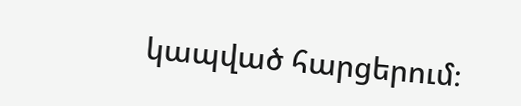կապված հարցերում։